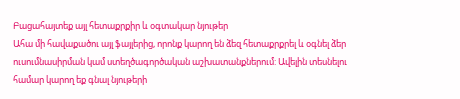Բացահայտեք այլ հետաքրքիր և օգտակար նյութեր
Ահա մի հավաքածու այլ ֆայլերից, որոնք կարող են ձեզ հետաքրքրել և օգնել ձեր ուսումնասիրման կամ ստեղծագործական աշխատանքներում: Ավելին տեսնելու համար կարող եք գնալ նյութերի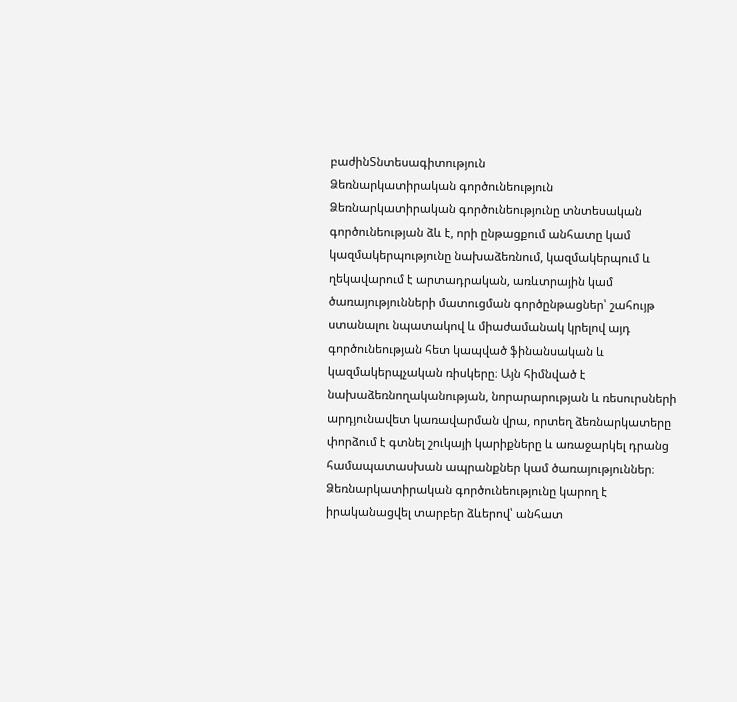բաժինՏնտեսագիտություն
Ձեռնարկատիրական գործունեություն
Ձեռնարկատիրական գործունեությունը տնտեսական գործունեության ձև է, որի ընթացքում անհատը կամ կազմակերպությունը նախաձեռնում, կազմակերպում և ղեկավարում է արտադրական, առևտրային կամ ծառայությունների մատուցման գործընթացներ՝ շահույթ ստանալու նպատակով և միաժամանակ կրելով այդ գործունեության հետ կապված ֆինանսական և կազմակերպչական ռիսկերը։ Այն հիմնված է նախաձեռնողականության, նորարարության և ռեսուրսների արդյունավետ կառավարման վրա, որտեղ ձեռնարկատերը փորձում է գտնել շուկայի կարիքները և առաջարկել դրանց համապատասխան ապրանքներ կամ ծառայություններ։ Ձեռնարկատիրական գործունեությունը կարող է իրականացվել տարբեր ձևերով՝ անհատ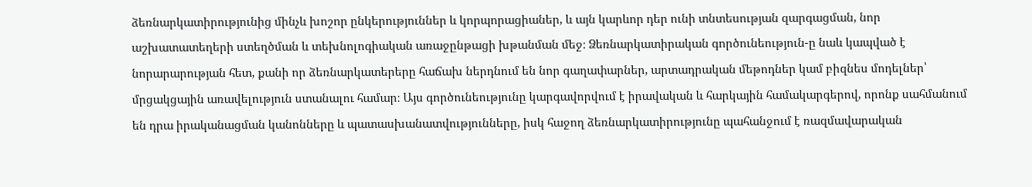ձեռնարկատիրությունից մինչև խոշոր ընկերություններ և կորպորացիաներ, և այն կարևոր դեր ունի տնտեսության զարգացման, նոր աշխատատեղերի ստեղծման և տեխնոլոգիական առաջընթացի խթանման մեջ։ Ձեռնարկատիրական գործունեություն-ը նաև կապված է նորարարության հետ, քանի որ ձեռնարկատերերը հաճախ ներդնում են նոր գաղափարներ, արտադրական մեթոդներ կամ բիզնես մոդելներ՝ մրցակցային առավելություն ստանալու համար։ Այս գործունեությունը կարգավորվում է իրավական և հարկային համակարգերով, որոնք սահմանում են դրա իրականացման կանոնները և պատասխանատվությունները, իսկ հաջող ձեռնարկատիրությունը պահանջում է ռազմավարական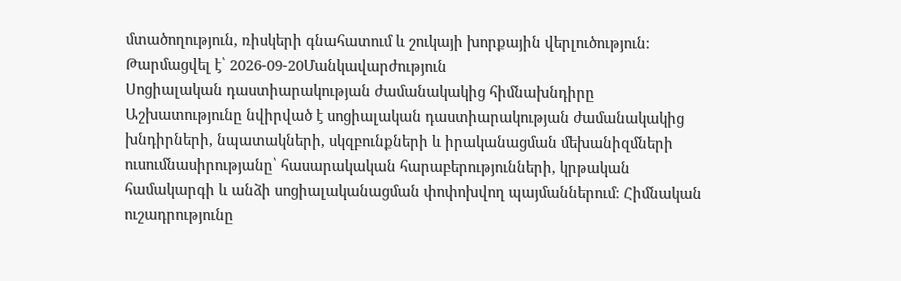մտածողություն, ռիսկերի գնահատում և շուկայի խորքային վերլուծություն։
Թարմացվել է՝ 2026-09-20Մանկավարժություն
Սոցիալական դաստիարակության ժամանակակից հիմնախնդիրը
Աշխատությունը նվիրված է սոցիալական դաստիարակության ժամանակակից խնդիրների, նպատակների, սկզբունքների և իրականացման մեխանիզմների ուսումնասիրությանը՝ հասարակական հարաբերությունների, կրթական համակարգի և անձի սոցիալականացման փոփոխվող պայմաններում։ Հիմնական ուշադրությունը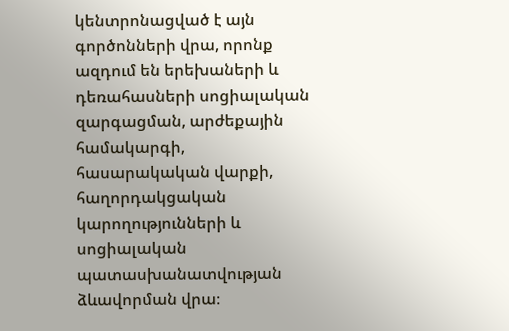կենտրոնացված է այն գործոնների վրա, որոնք ազդում են երեխաների և դեռահասների սոցիալական զարգացման, արժեքային համակարգի, հասարակական վարքի, հաղորդակցական կարողությունների և սոցիալական պատասխանատվության ձևավորման վրա։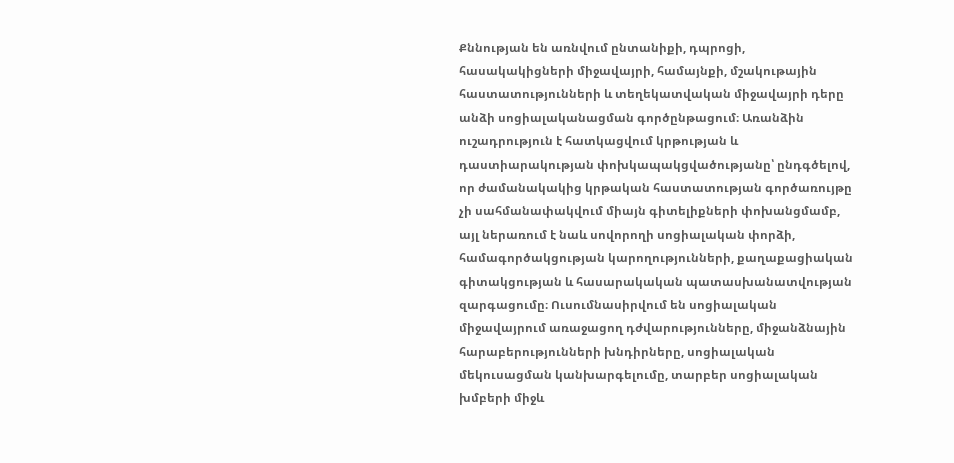Քննության են առնվում ընտանիքի, դպրոցի, հասակակիցների միջավայրի, համայնքի, մշակութային հաստատությունների և տեղեկատվական միջավայրի դերը անձի սոցիալականացման գործընթացում։ Առանձին ուշադրություն է հատկացվում կրթության և դաստիարակության փոխկապակցվածությանը՝ ընդգծելով, որ ժամանակակից կրթական հաստատության գործառույթը չի սահմանափակվում միայն գիտելիքների փոխանցմամբ, այլ ներառում է նաև սովորողի սոցիալական փորձի, համագործակցության կարողությունների, քաղաքացիական գիտակցության և հասարակական պատասխանատվության զարգացումը։ Ուսումնասիրվում են սոցիալական միջավայրում առաջացող դժվարությունները, միջանձնային հարաբերությունների խնդիրները, սոցիալական մեկուսացման կանխարգելումը, տարբեր սոցիալական խմբերի միջև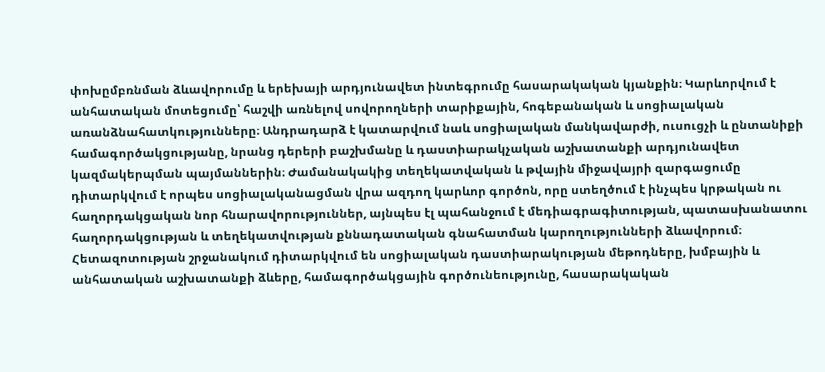փոխըմբռնման ձևավորումը և երեխայի արդյունավետ ինտեգրումը հասարակական կյանքին։ Կարևորվում է անհատական մոտեցումը՝ հաշվի առնելով սովորողների տարիքային, հոգեբանական և սոցիալական առանձնահատկությունները։ Անդրադարձ է կատարվում նաև սոցիալական մանկավարժի, ուսուցչի և ընտանիքի համագործակցությանը, նրանց դերերի բաշխմանը և դաստիարակչական աշխատանքի արդյունավետ կազմակերպման պայմաններին։ Ժամանակակից տեղեկատվական և թվային միջավայրի զարգացումը դիտարկվում է որպես սոցիալականացման վրա ազդող կարևոր գործոն, որը ստեղծում է ինչպես կրթական ու հաղորդակցական նոր հնարավորություններ, այնպես էլ պահանջում է մեդիագրագիտության, պատասխանատու հաղորդակցության և տեղեկատվության քննադատական գնահատման կարողությունների ձևավորում։ Հետազոտության շրջանակում դիտարկվում են սոցիալական դաստիարակության մեթոդները, խմբային և անհատական աշխատանքի ձևերը, համագործակցային գործունեությունը, հասարակական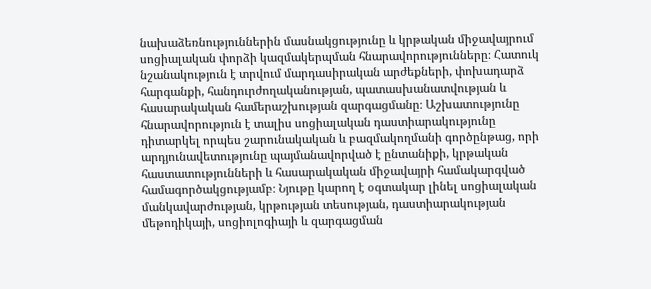նախաձեռնություններին մասնակցությունը և կրթական միջավայրում սոցիալական փորձի կազմակերպման հնարավորությունները։ Հատուկ նշանակություն է տրվում մարդասիրական արժեքների, փոխադարձ հարգանքի, հանդուրժողականության, պատասխանատվության և հասարակական համերաշխության զարգացմանը։ Աշխատությունը հնարավորություն է տալիս սոցիալական դաստիարակությունը դիտարկել որպես շարունակական և բազմակողմանի գործընթաց, որի արդյունավետությունը պայմանավորված է ընտանիքի, կրթական հաստատությունների և հասարակական միջավայրի համակարգված համագործակցությամբ։ Նյութը կարող է օգտակար լինել սոցիալական մանկավարժության, կրթության տեսության, դաստիարակության մեթոդիկայի, սոցիոլոգիայի և զարգացման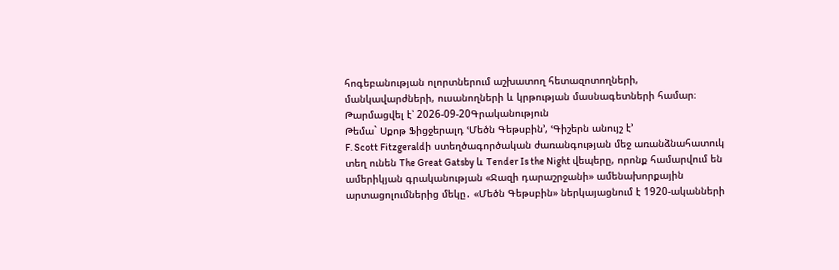հոգեբանության ոլորտներում աշխատող հետազոտողների, մանկավարժների, ուսանողների և կրթության մասնագետների համար։
Թարմացվել է՝ 2026-09-20Գրականություն
Թեմա` Սքոթ Ֆիցջերալդ ՙՄեծն Գեթսբին՚, ՙԳիշերն անույշ է՚
F. Scott Fitzgeraldի ստեղծագործական ժառանգության մեջ առանձնահատուկ տեղ ունեն The Great Gatsby և Tender Is the Night վեպերը, որոնք համարվում են ամերիկյան գրականության «Ջազի դարաշրջանի» ամենախորքային արտացոլումներից մեկը․ «Մեծն Գեթսբին» ներկայացնում է 1920-ականների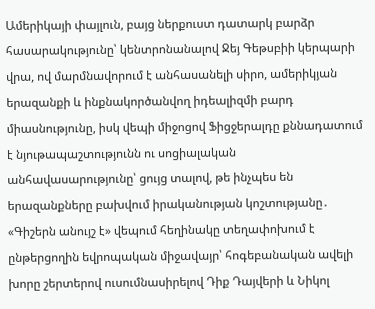Ամերիկայի փայլուն, բայց ներքուստ դատարկ բարձր հասարակությունը՝ կենտրոնանալով Ջեյ Գեթսբիի կերպարի վրա, ով մարմնավորում է անհասանելի սիրո, ամերիկյան երազանքի և ինքնակործանվող իդեալիզմի բարդ միասնությունը, իսկ վեպի միջոցով Ֆիցջերալդը քննադատում է նյութապաշտությունն ու սոցիալական անհավասարությունը՝ ցույց տալով, թե ինչպես են երազանքները բախվում իրականության կոշտությանը․ «Գիշերն անույշ է» վեպում հեղինակը տեղափոխում է ընթերցողին եվրոպական միջավայր՝ հոգեբանական ավելի խորը շերտերով ուսումնասիրելով Դիք Դայվերի և Նիկոլ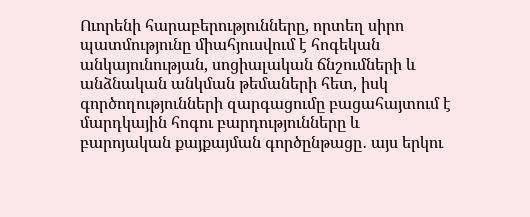Ուորենի հարաբերությունները, որտեղ սիրո պատմությունը միահյուսվում է հոգեկան անկայունության, սոցիալական ճնշումների և անձնական անկման թեմաների հետ, իսկ գործողությունների զարգացումը բացահայտում է մարդկային հոգու բարդությունները և բարոյական քայքայման գործընթացը․ այս երկու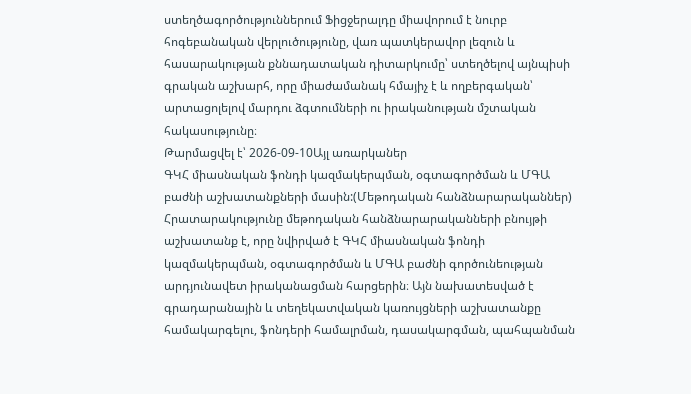ստեղծագործություններում Ֆիցջերալդը միավորում է նուրբ հոգեբանական վերլուծությունը, վառ պատկերավոր լեզուն և հասարակության քննադատական դիտարկումը՝ ստեղծելով այնպիսի գրական աշխարհ, որը միաժամանակ հմայիչ է և ողբերգական՝ արտացոլելով մարդու ձգտումների ու իրականության մշտական հակասությունը։
Թարմացվել է՝ 2026-09-10Այլ առարկաներ
ԳԿՀ միասնական ֆոնդի կազմակերպման, օգտագործման և ՄԳԱ բաժնի աշխատանքների մասին:(Մեթոդական հանձնարարականներ)
Հրատարակությունը մեթոդական հանձնարարականների բնույթի աշխատանք է, որը նվիրված է ԳԿՀ միասնական ֆոնդի կազմակերպման, օգտագործման և ՄԳԱ բաժնի գործունեության արդյունավետ իրականացման հարցերին։ Այն նախատեսված է գրադարանային և տեղեկատվական կառույցների աշխատանքը համակարգելու, ֆոնդերի համալրման, դասակարգման, պահպանման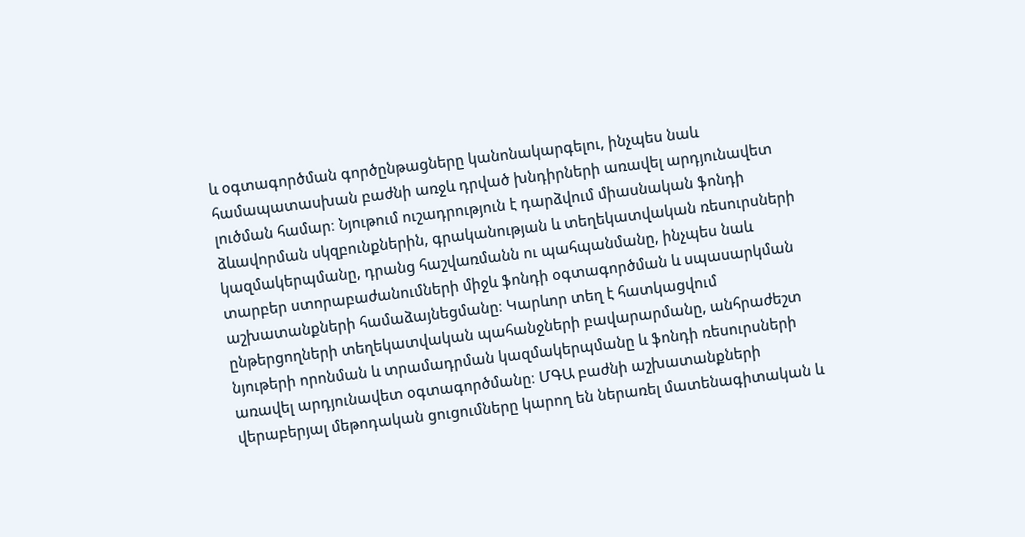և օգտագործման գործընթացները կանոնակարգելու, ինչպես նաև համապատասխան բաժնի առջև դրված խնդիրների առավել արդյունավետ լուծման համար։ Նյութում ուշադրություն է դարձվում միասնական ֆոնդի ձևավորման սկզբունքներին, գրականության և տեղեկատվական ռեսուրսների կազմակերպմանը, դրանց հաշվառմանն ու պահպանմանը, ինչպես նաև տարբեր ստորաբաժանումների միջև ֆոնդի օգտագործման և սպասարկման աշխատանքների համաձայնեցմանը։ Կարևոր տեղ է հատկացվում ընթերցողների տեղեկատվական պահանջների բավարարմանը, անհրաժեշտ նյութերի որոնման և տրամադրման կազմակերպմանը և ֆոնդի ռեսուրսների առավել արդյունավետ օգտագործմանը։ ՄԳԱ բաժնի աշխատանքների վերաբերյալ մեթոդական ցուցումները կարող են ներառել մատենագիտական և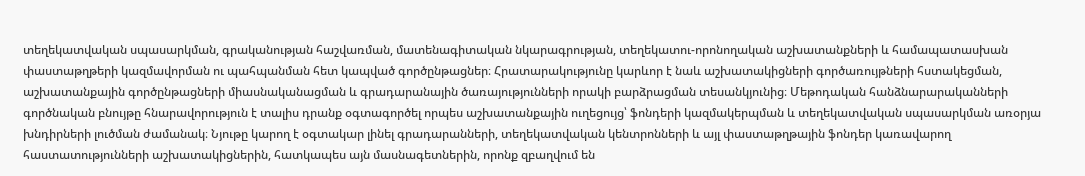տեղեկատվական սպասարկման, գրականության հաշվառման, մատենագիտական նկարագրության, տեղեկատու-որոնողական աշխատանքների և համապատասխան փաստաթղթերի կազմավորման ու պահպանման հետ կապված գործընթացներ։ Հրատարակությունը կարևոր է նաև աշխատակիցների գործառույթների հստակեցման, աշխատանքային գործընթացների միասնականացման և գրադարանային ծառայությունների որակի բարձրացման տեսանկյունից։ Մեթոդական հանձնարարականների գործնական բնույթը հնարավորություն է տալիս դրանք օգտագործել որպես աշխատանքային ուղեցույց՝ ֆոնդերի կազմակերպման և տեղեկատվական սպասարկման առօրյա խնդիրների լուծման ժամանակ։ Նյութը կարող է օգտակար լինել գրադարանների, տեղեկատվական կենտրոնների և այլ փաստաթղթային ֆոնդեր կառավարող հաստատությունների աշխատակիցներին, հատկապես այն մասնագետներին, որոնք զբաղվում են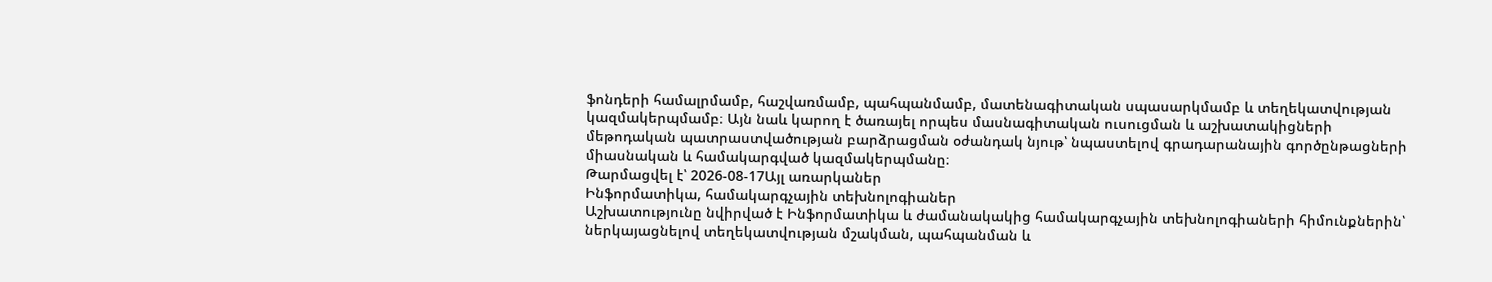ֆոնդերի համալրմամբ, հաշվառմամբ, պահպանմամբ, մատենագիտական սպասարկմամբ և տեղեկատվության կազմակերպմամբ։ Այն նաև կարող է ծառայել որպես մասնագիտական ուսուցման և աշխատակիցների մեթոդական պատրաստվածության բարձրացման օժանդակ նյութ՝ նպաստելով գրադարանային գործընթացների միասնական և համակարգված կազմակերպմանը։
Թարմացվել է՝ 2026-08-17Այլ առարկաներ
Ինֆորմատիկա, համակարգչային տեխնոլոգիաներ
Աշխատությունը նվիրված է Ինֆորմատիկա և ժամանակակից համակարգչային տեխնոլոգիաների հիմունքներին՝ ներկայացնելով տեղեկատվության մշակման, պահպանման և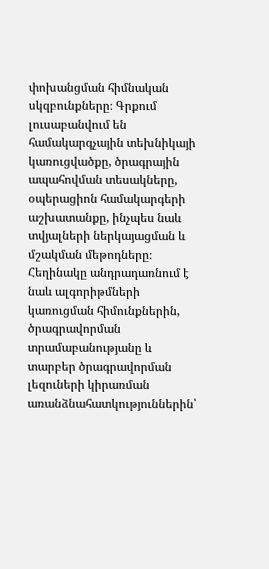փոխանցման հիմնական սկզբունքները։ Գրքում լուսաբանվում են համակարգչային տեխնիկայի կառուցվածքը, ծրագրային ապահովման տեսակները, օպերացիոն համակարգերի աշխատանքը, ինչպես նաև տվյալների ներկայացման և մշակման մեթոդները։ Հեղինակը անդրադառնում է նաև ալգորիթմների կառուցման հիմունքներին, ծրագրավորման տրամաբանությանը և տարբեր ծրագրավորման լեզուների կիրառման առանձնահատկություններին՝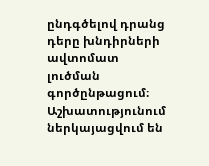ընդգծելով դրանց դերը խնդիրների ավտոմատ լուծման գործընթացում։ Աշխատությունում ներկայացվում են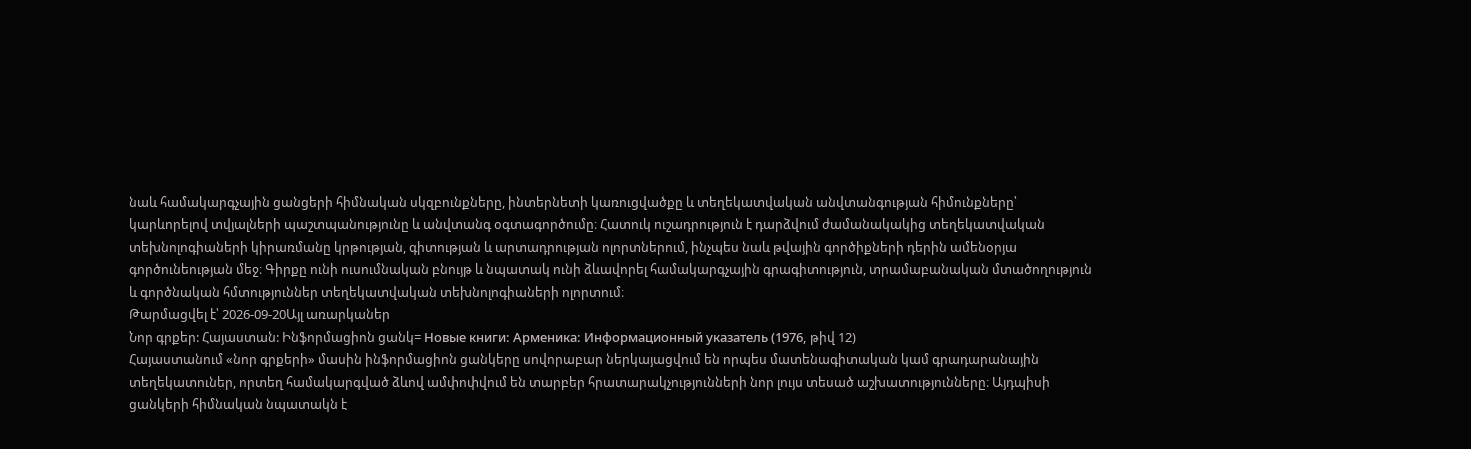նաև համակարգչային ցանցերի հիմնական սկզբունքները, ինտերնետի կառուցվածքը և տեղեկատվական անվտանգության հիմունքները՝ կարևորելով տվյալների պաշտպանությունը և անվտանգ օգտագործումը։ Հատուկ ուշադրություն է դարձվում ժամանակակից տեղեկատվական տեխնոլոգիաների կիրառմանը կրթության, գիտության և արտադրության ոլորտներում, ինչպես նաև թվային գործիքների դերին ամենօրյա գործունեության մեջ։ Գիրքը ունի ուսումնական բնույթ և նպատակ ունի ձևավորել համակարգչային գրագիտություն, տրամաբանական մտածողություն և գործնական հմտություններ տեղեկատվական տեխնոլոգիաների ոլորտում։
Թարմացվել է՝ 2026-09-20Այլ առարկաներ
Նոր գրքեր: Հայաստան: Ինֆորմացիոն ցանկ= Новые книги: Арменика: Информационный указатель (1976, թիվ 12)
Հայաստանում «նոր գրքերի» մասին ինֆորմացիոն ցանկերը սովորաբար ներկայացվում են որպես մատենագիտական կամ գրադարանային տեղեկատուներ, որտեղ համակարգված ձևով ամփոփվում են տարբեր հրատարակչությունների նոր լույս տեսած աշխատությունները։ Այդպիսի ցանկերի հիմնական նպատակն է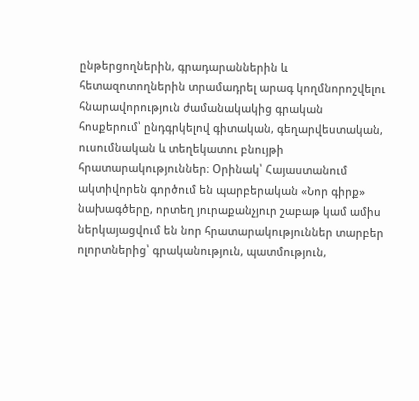ընթերցողներին, գրադարաններին և հետազոտողներին տրամադրել արագ կողմնորոշվելու հնարավորություն ժամանակակից գրական հոսքերում՝ ընդգրկելով գիտական, գեղարվեստական, ուսումնական և տեղեկատու բնույթի հրատարակություններ։ Օրինակ՝ Հայաստանում ակտիվորեն գործում են պարբերական «Նոր գիրք» նախագծերը, որտեղ յուրաքանչյուր շաբաթ կամ ամիս ներկայացվում են նոր հրատարակություններ տարբեր ոլորտներից՝ գրականություն, պատմություն,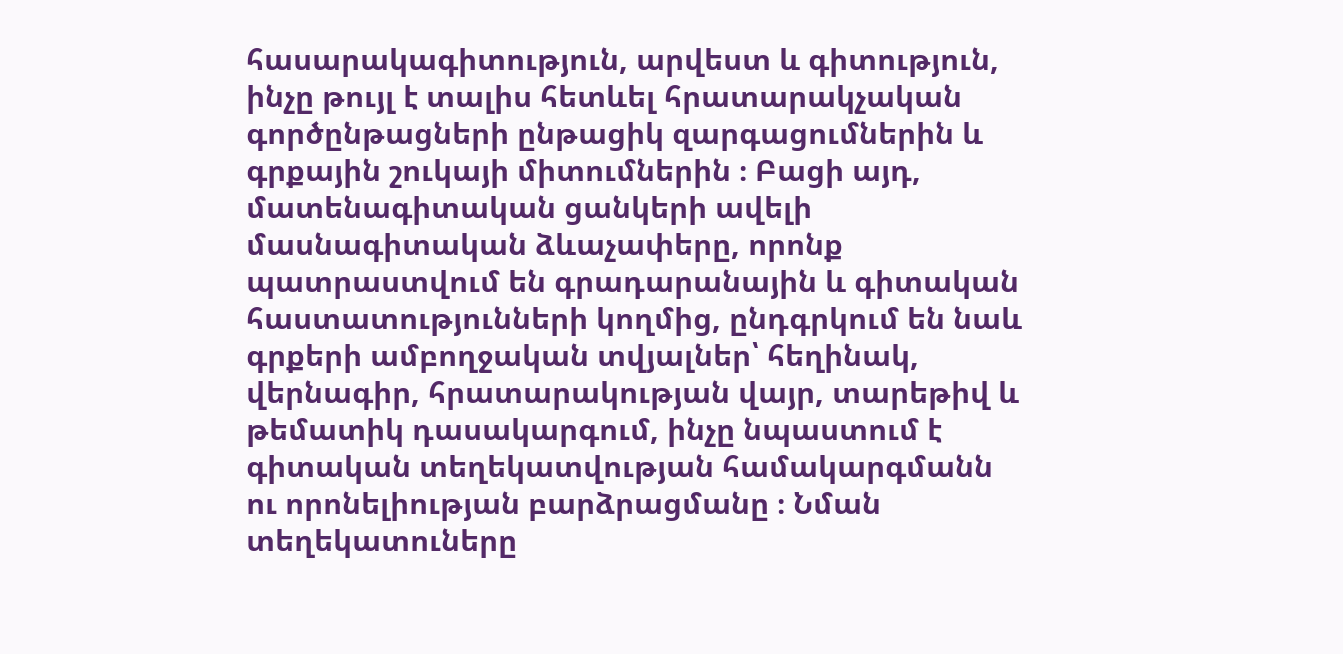հասարակագիտություն, արվեստ և գիտություն, ինչը թույլ է տալիս հետևել հրատարակչական գործընթացների ընթացիկ զարգացումներին և գրքային շուկայի միտումներին ։ Բացի այդ, մատենագիտական ցանկերի ավելի մասնագիտական ձևաչափերը, որոնք պատրաստվում են գրադարանային և գիտական հաստատությունների կողմից, ընդգրկում են նաև գրքերի ամբողջական տվյալներ՝ հեղինակ, վերնագիր, հրատարակության վայր, տարեթիվ և թեմատիկ դասակարգում, ինչը նպաստում է գիտական տեղեկատվության համակարգմանն ու որոնելիության բարձրացմանը ։ Նման տեղեկատուները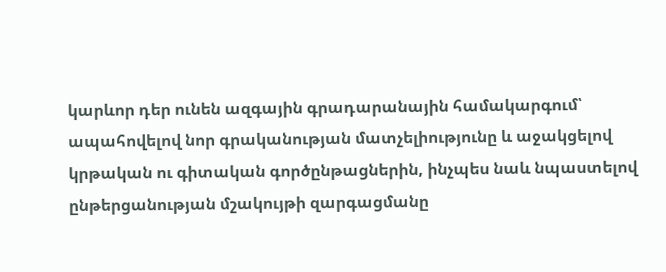կարևոր դեր ունեն ազգային գրադարանային համակարգում՝ ապահովելով նոր գրականության մատչելիությունը և աջակցելով կրթական ու գիտական գործընթացներին, ինչպես նաև նպաստելով ընթերցանության մշակույթի զարգացմանը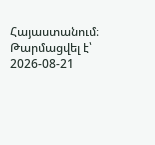Հայաստանում։
Թարմացվել է՝ 2026-08-21